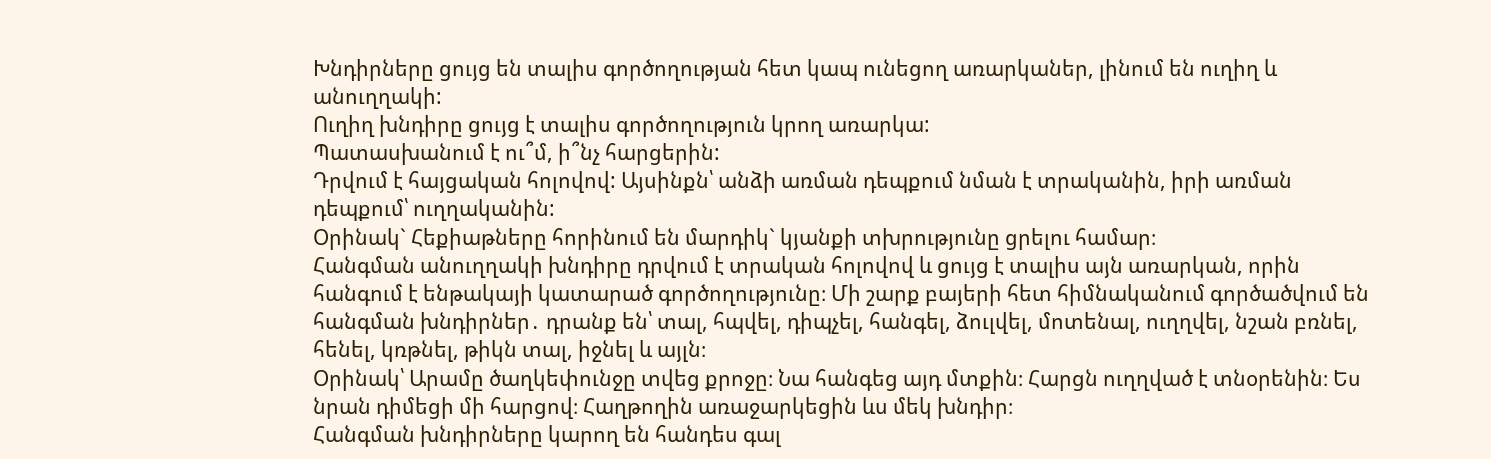Խնդիրները ցույց են տալիս գործողության հետ կապ ունեցող առարկաներ, լինում են ուղիղ և անուղղակի:
Ուղիղ խնդիրը ցույց է տալիս գործողություն կրող առարկա:
Պատասխանում է ու՞մ, ի՞նչ հարցերին:
Դրվում է հայցական հոլովով: Այսինքն՝ անձի առման դեպքում նման է տրականին, իրի առման դեպքում՝ ուղղականին:
Օրինակ` Հեքիաթները հորինում են մարդիկ` կյանքի տխրությունը ցրելու համար։
Հանգման անուղղակի խնդիրը դրվում է տրական հոլովով և ցույց է տալիս այն առարկան, որին հանգում է ենթակայի կատարած գործողությունը։ Մի շարք բայերի հետ հիմնականում գործածվում են հանգման խնդիրներ․ դրանք են՝ տալ, հպվել, դիպչել, հանգել, ձուլվել, մոտենալ, ուղղվել, նշան բռնել, հենել, կռթնել, թիկն տալ, իջնել և այլն։
Օրինակ՝ Արամը ծաղկեփունջը տվեց քրոջը։ Նա հանգեց այդ մտքին։ Հարցն ուղղված է տնօրենին։ Ես նրան դիմեցի մի հարցով։ Հաղթողին առաջարկեցին ևս մեկ խնդիր։
Հանգման խնդիրները կարող են հանդես գալ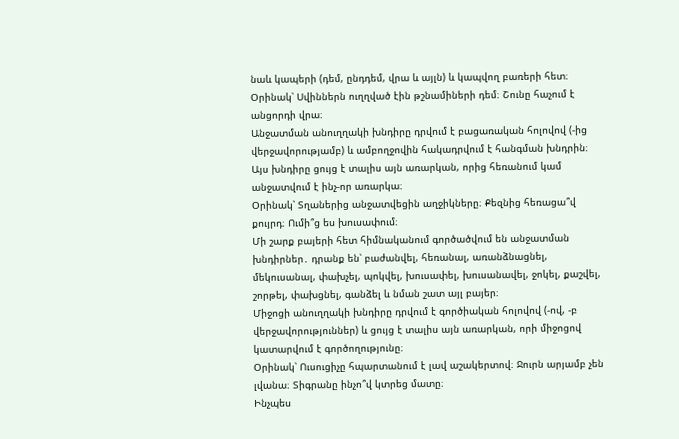նաև կապերի (դեմ, ընդդեմ, վրա և այլն) և կապվող բառերի հետ։
Օրինակ՝ Սվիններն ուղղված էին թշնամիների դեմ։ Շունը հաչում է անցորդի վրա։
Անջատման անուղղակի խնդիրը դրվում է բացառական հոլովով (-ից վերջավորությամբ) և ամբողջովին հակադրվում է հանգման խնդրին։ Այս խնդիրը ցույց է տալիս այն առարկան, որից հեռանում կամ անջատվում է ինչ-որ առարկա։
Օրինակ՝ Տղաներից անջատվեցին աղջիկները։ Քեզնից հեռացա՞վ քույրդ։ Ումի՞ց ես խուսափում։
Մի շարք բայերի հետ հիմնականում գործածվում են անջատման խնդիրներ․ դրանք են՝ բաժանվել, հեռանալ, առանձնացնել, մեկուսանալ, փախչել, պոկվել, խուսափել, խուսանավել, ջոկել, քաշվել, շորթել, փախցնել, գանձել և նման շատ այլ բայեր։
Միջոցի անուղղակի խնդիրը դրվում է գործիական հոլովով (-ով, -բ վերջավորություններ) և ցույց է տալիս այն առարկան, որի միջոցով կատարվում է գործողությունը։
Օրինակ՝ Ուսուցիչը հպարտանում է լավ աշակերտով։ Ջուրն արյամբ չեն լվանա։ Տիգրանը ինչո՞վ կտրեց մատը։
Ինչպես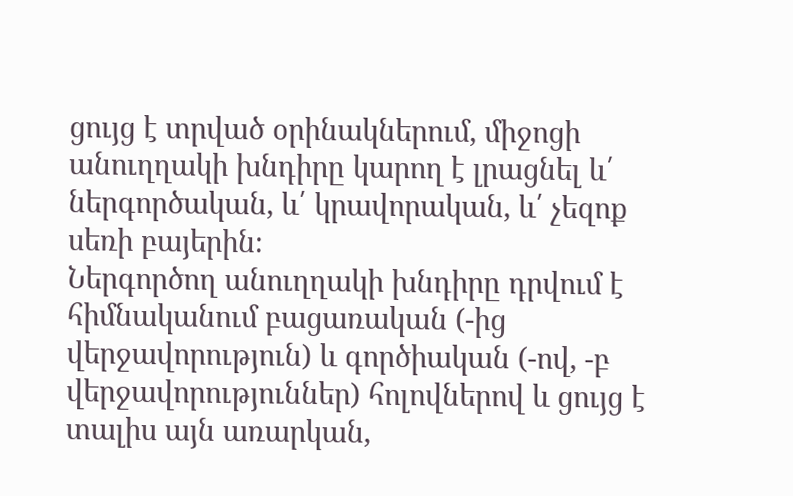ցույց է տրված օրինակներում, միջոցի անուղղակի խնդիրը կարող է լրացնել և՛ ներգործական, և՛ կրավորական, և՛ չեզոք սեռի բայերին։
Ներգործող անուղղակի խնդիրը դրվում է հիմնականում բացառական (-ից վերջավորություն) և գործիական (-ով, -բ վերջավորություններ) հոլովներով և ցույց է տալիս այն առարկան,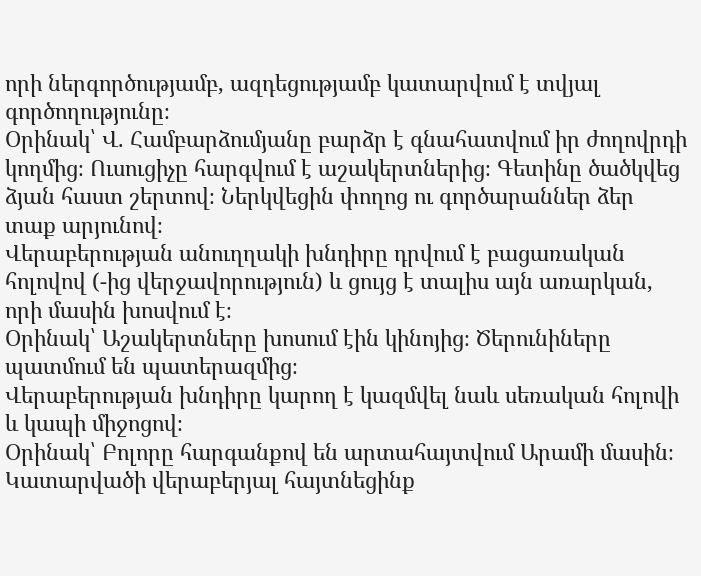որի ներգործությամբ, ազդեցությամբ կատարվում է տվյալ գործողությունը։
Օրինակ՝ Վ. Համբարձումյանը բարձր է գնահատվում իր ժողովրդի կողմից։ Ուսուցիչը հարգվում է աշակերտներից։ Գետինը ծածկվեց ձյան հաստ շերտով։ Ներկվեցին փողոց ու գործարաններ ձեր տաք արյունով։
Վերաբերության անուղղակի խնդիրը դրվում է բացառական հոլովով (-ից վերջավորություն) և ցույց է տալիս այն առարկան, որի մասին խոսվում է։
Օրինակ՝ Աշակերտները խոսում էին կինոյից։ Ծերունիները պատմում են պատերազմից։
Վերաբերության խնդիրը կարող է կազմվել նաև սեռական հոլովի և կապի միջոցով։
Օրինակ՝ Բոլորը հարգանքով են արտահայտվում Արամի մասին։ Կատարվածի վերաբերյալ հայտնեցինք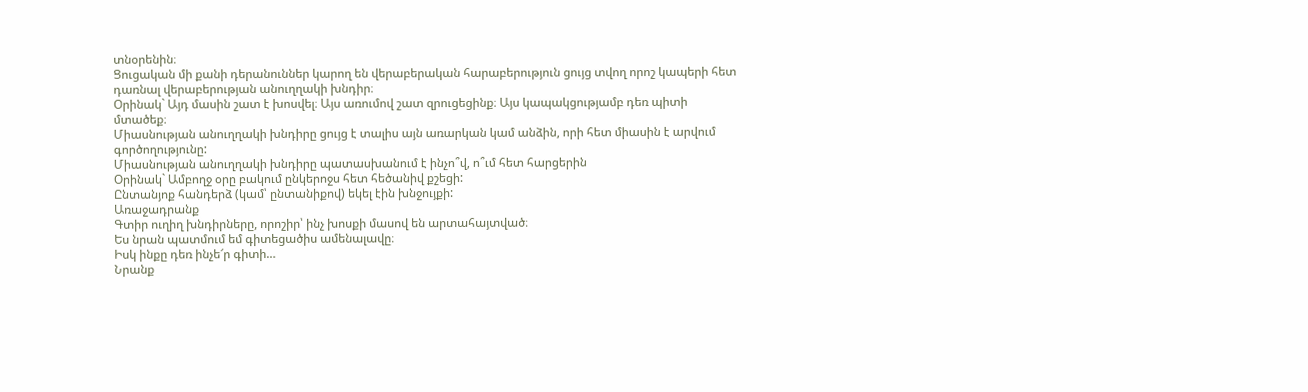տնօրենին։
Ցուցական մի քանի դերանուններ կարող են վերաբերական հարաբերություն ցույց տվող որոշ կապերի հետ դառնալ վերաբերության անուղղակի խնդիր։
Օրինակ` Այդ մասին շատ է խոսվել։ Այս առումով շատ զրուցեցինք։ Այս կապակցությամբ դեռ պիտի մտածեք։
Միասնության անուղղակի խնդիրը ցույց է տալիս այն առարկան կամ անձին, որի հետ միասին է արվում գործողությունը:
Միասնության անուղղակի խնդիրը պատասխանում է ինչո՞վ, ո՞ւմ հետ հարցերին
Օրինակ` Ամբողջ օրը բակում ընկերոջս հետ հեծանիվ քշեցի:
Ընտանյոք հանդերձ (կամ՝ ընտանիքով) եկել էին խնջույքի:
Առաջադրանք
Գտիր ուղիղ խնդիրները, որոշիր՝ ինչ խոսքի մասով են արտահայտված։
Ես նրան պատմում եմ գիտեցածիս ամենալավը։
Իսկ ինքը դեռ ինչե՜ր գիտի…
Նրանք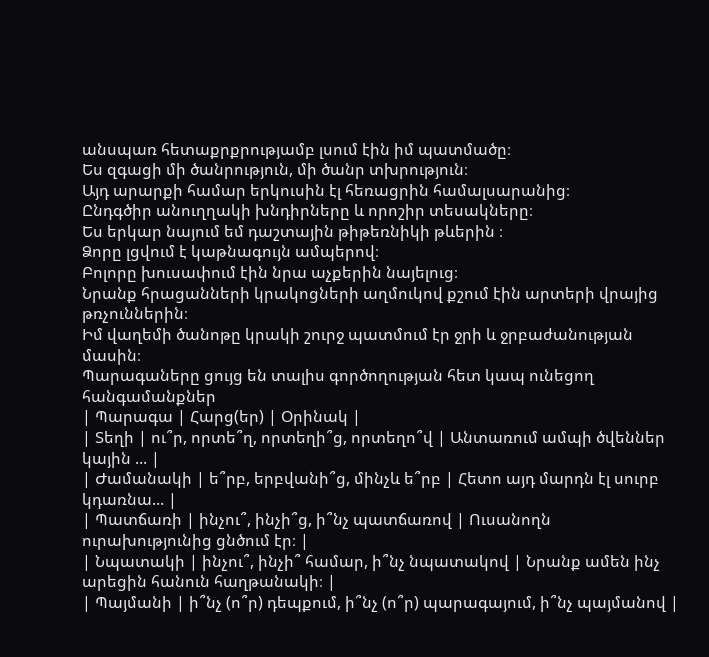անսպառ հետաքրքրությամբ լսում էին իմ պատմածը։
Ես զգացի մի ծանրություն, մի ծանր տխրություն։
Այդ արարքի համար երկուսին էլ հեռացրին համալսարանից։
Ընդգծիր անուղղակի խնդիրները և որոշիր տեսակները։
Ես երկար նայում եմ դաշտային թիթեռնիկի թևերին ։
Ձորը լցվում է կաթնագույն ամպերով։
Բոլորը խուսափում էին նրա աչքերին նայելուց։
Նրանք հրացանների կրակոցների աղմուկով քշում էին արտերի վրայից թռչուններին։
Իմ վաղեմի ծանոթը կրակի շուրջ պատմում էր ջրի և ջրբաժանության մասին։
Պարագաները ցույց են տալիս գործողության հետ կապ ունեցող հանգամանքներ
| Պարագա | Հարց(եր) | Օրինակ |
| Տեղի | ու՞ր, որտե՞ղ, որտեղի՞ց, որտեղո՞վ | Անտառում ամպի ծվեններ կային ... |
| Ժամանակի | ե՞րբ, երբվանի՞ց, մինչև ե՞րբ | Հետո այդ մարդն էլ սուրբ կդառնա... |
| Պատճառի | ինչու՞, ինչի՞ց, ի՞նչ պատճառով | Ուսանողն ուրախությունից ցնծում էր։ |
| Նպատակի | ինչու՞, ինչի՞ համար, ի՞նչ նպատակով | Նրանք ամեն ինչ արեցին հանուն հաղթանակի։ |
| Պայմանի | ի՞նչ (ո՞ր) դեպքում, ի՞նչ (ո՞ր) պարագայում, ի՞նչ պայմանով |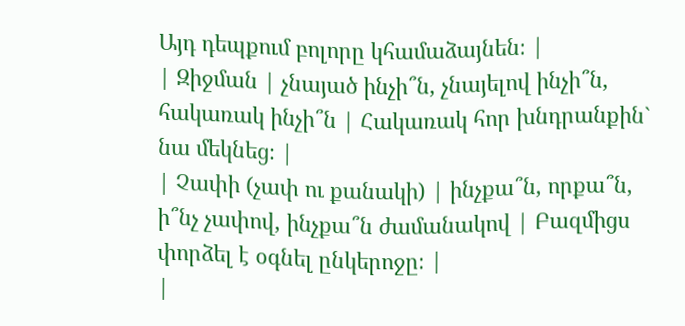Այդ դեպքում բոլորը կհամաձայնեն։ |
| Զիջման | չնայած ինչի՞ն, չնայելով ինչի՞ն, հակառակ ինչի՞ն | Հակառակ հոր խնդրանքին` նա մեկնեց։ |
| Չափի (չափ ու քանակի) | ինչքա՞ն, որքա՞ն, ի՞նչ չափով, ինչքա՞ն ժամանակով | Բազմիցս փորձել է օգնել ընկերոջը։ |
|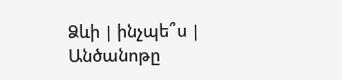Ձևի | ինչպե՞ս | Անծանոթը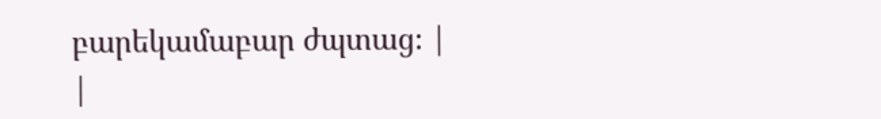բարեկամաբար ժպտաց։ |
|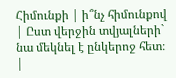Հիմունքի | ի՞նչ հիմունքով | Ըստ վերջին տվյալների` նա մեկնել է ընկերոջ հետ։ |